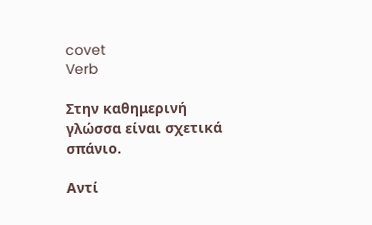covet
Verb

Στην καθημερινή γλώσσα είναι σχετικά σπάνιο.

Αντί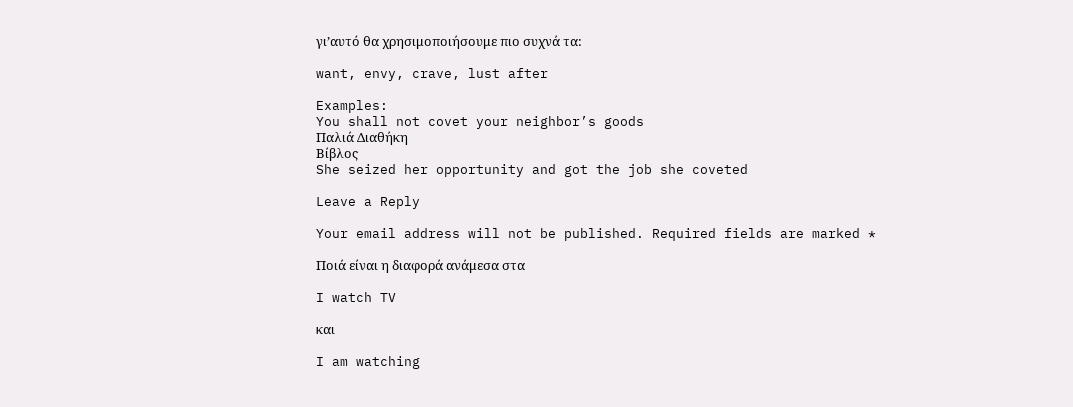γι’αυτό θα χρησιμοποιήσουμε πιο συχνά τα:

want, envy, crave, lust after

Examples:
You shall not covet your neighbor’s goods
Παλιά Διαθήκη
Βίβλος
She seized her opportunity and got the job she coveted

Leave a Reply

Your email address will not be published. Required fields are marked *

Ποιά είναι η διαφορά ανάμεσα στα

I watch TV

και

I am watching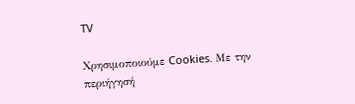TV

Χρησιμοποιούμε Cookies. Με την περιήγησή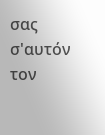σας σ'αυτόν τον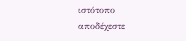ιστότοπο αποδέχεστε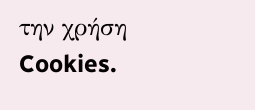την χρήση Cookies.